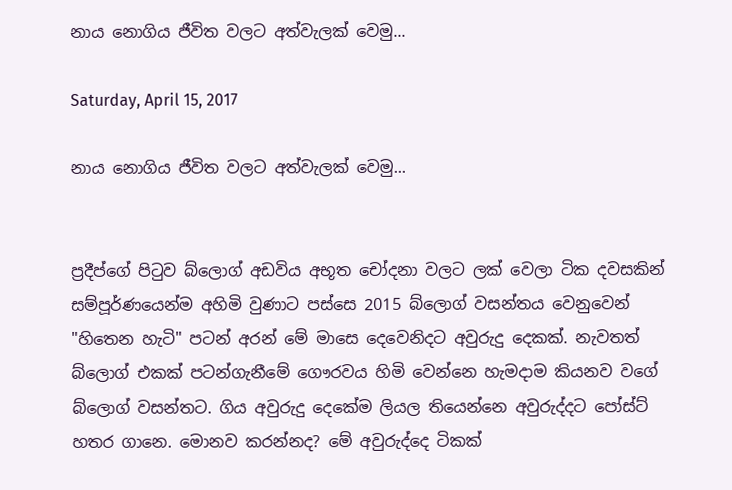නාය නොගිය ජීවිත වලට අත්වැලක් වෙමු...

Saturday, April 15, 2017

නාය නොගිය ජීවිත වලට අත්වැලක් වෙමු...


ප්‍රදීප්ගේ පිටුව බ්ලොග් අඩවිය අභූත චෝදනා වලට ලක් වෙලා ටික දවසකින් සම්පූර්ණයෙන්ම අහිමි වුණාට පස්සෙ 2015 බ්ලොග් වසන්තය වෙනුවෙන් "හිතෙන හැටි" පටන් අරන් මේ මාසෙ දෙවෙනිදට අවුරුදු දෙකක්. නැවතත් බ්ලොග් එකක් පටන්ගැනීමේ ගෞරවය හිමි වෙන්නෙ හැමදාම කියනව වගේ බ්ලොග් වසන්තට. ගිය අවුරුදු දෙකේම ලියල තියෙන්නෙ අවුරුද්දට පෝස්ට් හතර ගානෙ. මොනව කරන්නද? මේ අවුරුද්දෙ ටිකක්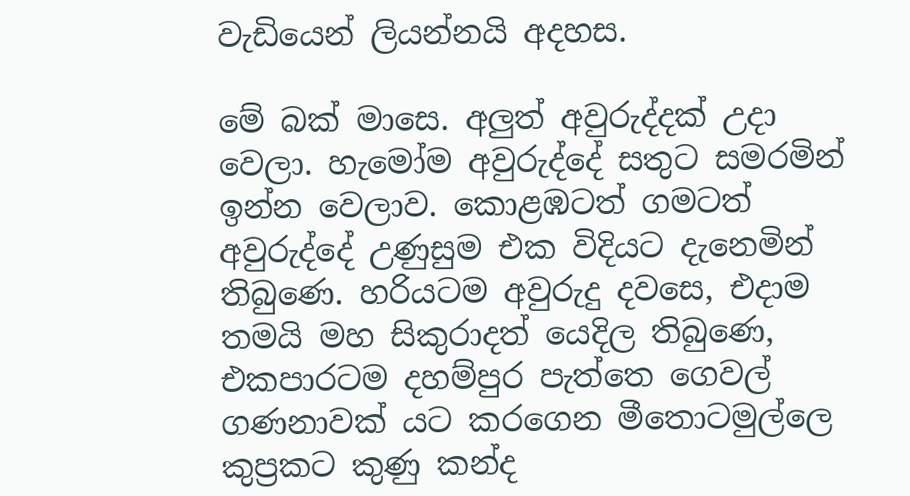වැඩියෙන් ලියන්නයි අදහස.

මේ බක් මාසෙ. අලුත් අවුරුද්දක් උදා වෙලා. හැමෝම අවුරුද්දේ සතුට සමරමින් ඉන්න වෙලාව. කොළඹටත් ගමටත් අවුරුද්දේ උණුසුම එක විදියට දැනෙමින් තිබුණෙ. හරියටම අවුරුදු දවසෙ, එදාම තමයි මහ සිකුරාදත් යෙදිල තිබුණෙ, එකපාරටම දහම්පුර පැත්තෙ ගෙවල් ගණනාවක් යට කරගෙන මීතොටමුල්ලෙ කුප්‍රකට කුණු කන්ද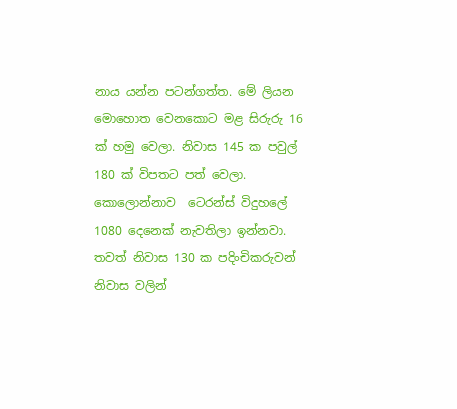නාය යන්න පටන්ගත්ත. මේ ලියන මොහොත වෙනකොට මළ සිරුරු 16 ක් හමු වෙලා. නිවාස 145 ක පවුල් 180 ක් විපතට පත් වෙලා. කොලොන්නාව  ටෙරන්ස් විදුහලේ 1080 දෙනෙක් නැවතිලා ඉන්නවා. තවත් නිවාස 130 ක පදිංචිකරුවන් නිවාස වලින්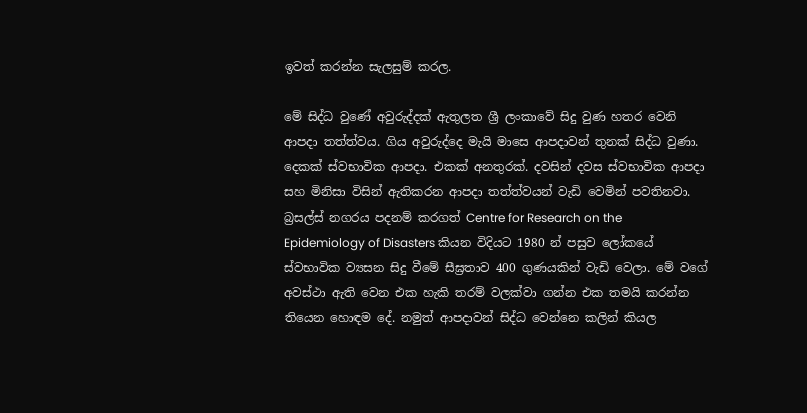ඉවත් කරන්න සැලසුම් කරල.

මේ සිද්ධ වුණේ අවුරුද්දක් ඇතුලත ශ්‍රී ලංකාවේ සිදු වුණ හතර වෙනි ආපදා තත්ත්වය. ගිය අවුරුද්දෙ මැයි මාසෙ ආපදාවන් තුනක් සිද්ධ වුණා. දෙකක් ස්වභාවික ආපදා. එකක් අනතුරක්. දවසින් දවස ස්වභාවික ආපදා සහ මිනිසා විසින් ඇතිකරන ආපදා තත්ත්වයන් වැඩි වෙමින් පවතිනවා. බ්‍රසල්ස් නගරය පදනම් කරගත් Centre for Research on the Epidemiology of Disasters කියන විදියට 1980 න් පසුව ලෝකයේ ස්වභාවික ව්‍යසන සිදු වීමේ සීඝ්‍රතාව 400 ගුණයකින් වැඩි වෙලා. මේ වගේ අවස්ථා ඇති වෙන එක හැකි තරම් වලක්වා ගන්න එක තමයි කරන්න තියෙන හොඳම දේ. නමුත් ආපදාවන් සිද්ධ වෙන්නෙ කලින් කියල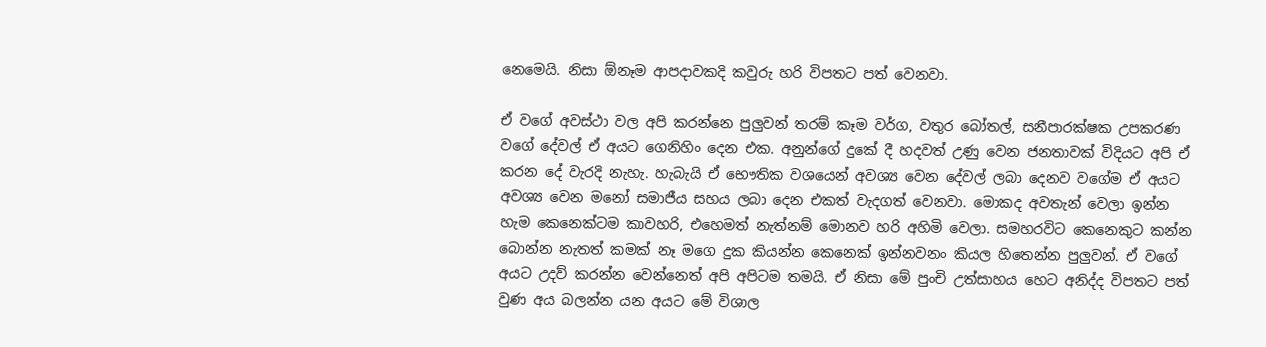නෙමෙයි. නිසා ඕනෑම ආපදාවකදි කවුරු හරි විපතට පත් වෙනවා.

ඒ වගේ අවස්ථා වල අපි කරන්නෙ පුලුවන් තරම් කෑම වර්ග, වතුර බෝතල්, සනීපාරක්ෂක උපකරණ වගේ දේවල් ඒ අයට ගෙනිහිං දෙන එක. අනුන්ගේ දුකේ දී හදවත් උණු වෙන ජනතාවක් විදියට අපි ඒ කරන දේ වැරදි නැහැ. හැබැයි ඒ භෞතික වශයෙන් අවශ්‍ය වෙන දේවල් ලබා දෙනව වගේම ඒ අයට අවශ්‍ය වෙන මනෝ සමාජීය සහය ලබා දෙන එකත් වැදගත් වෙනවා. මොකද අවතැන් වෙලා ඉන්න හැම කෙනෙක්ටම කාවහරි, එහෙමත් නැත්නම් මොනව හරි අහිමි වෙලා. සමහරවිට කෙනෙකුට කන්න බොන්න නැතත් කමක් නෑ මගෙ දුක කියන්න කෙනෙක් ඉන්නවනං කියල හිතෙන්න පුලුවන්. ඒ වගේ අයට උදව් කරන්න වෙන්නෙත් අපි අපිටම තමයි. ඒ නිසා මේ පුංචි උත්සාහය හෙට අනිද්ද විපතට පත් වුණ අය බලන්න යන අයට මේ විශාල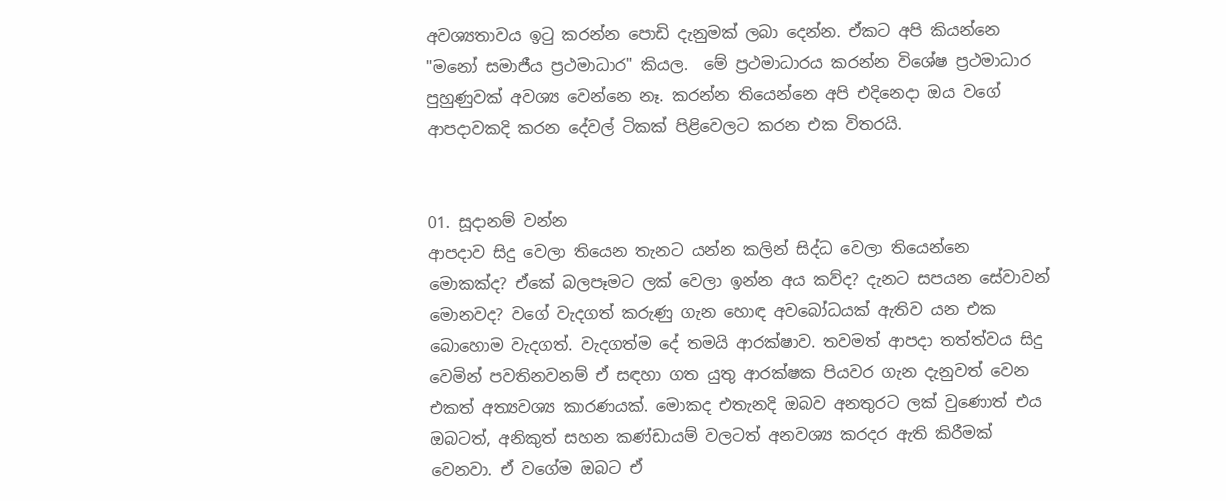අවශ්‍යතාවය ඉටු කරන්න පොඩි දැනුමක් ලබා දෙන්න. ඒකට අපි කියන්නෙ "මනෝ සමාජීය ප්‍රථමාධාර" කියල.  මේ ප්‍රථමාධාරය කරන්න විශේෂ ප්‍රථමාධාර පුහුණුවක් අවශ්‍ය වෙන්නෙ නෑ. කරන්න තියෙන්නෙ අපි එදිනෙදා ඔය වගේ ආපදාවකදි කරන දේවල් ටිකක් පිළිවෙලට කරන එක විතරයි.


01. සූදානම් වන්න
ආපදාව සිදු වෙලා තියෙන තැනට යන්න කලින් සිද්ධ වෙලා තියෙන්නෙ මොකක්ද? ඒකේ බලපෑමට ලක් වෙලා ඉන්න අය කව්ද? දැනට සපයන සේවාවන් මොනවද? වගේ වැදගත් කරුණු ගැන හොඳ අවබෝධයක් ඇතිව යන එක බොහොම වැදගත්. වැදගත්ම දේ තමයි ආරක්ෂාව. තවමත් ආපදා තත්ත්වය සිදු වෙමින් පවතිනවනම් ඒ සඳහා ගත යුතු ආරක්ෂක පියවර ගැන දැනුවත් වෙන එකත් අත්‍යවශ්‍ය කාරණයක්. මොකද එතැනදි ඔබව අනතුරට ලක් වුණොත් එය ඔබටත්, අනිකුත් සහන කණ්ඩායම් වලටත් අනවශ්‍ය කරදර ඇති කිරීමක් වෙනවා. ඒ වගේම ඔබට ඒ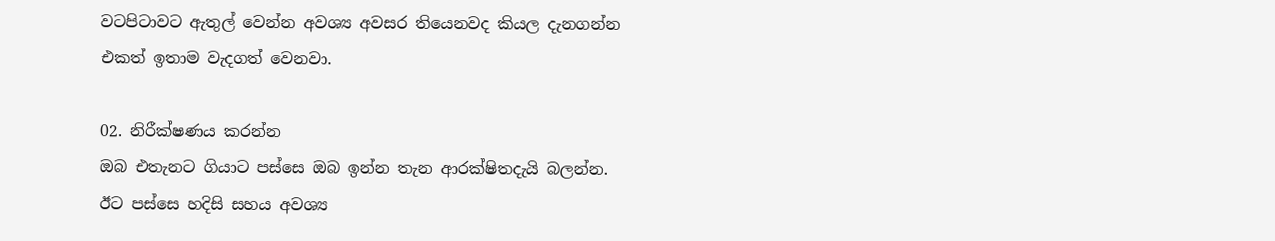වටපිටාවට ඇතුල් වෙන්න අවශ්‍ය අවසර තියෙනවද කියල දැනගන්න එකත් ඉතාම වැදගත් වෙනවා.

02. නිරීක්ෂණය කරන්න
ඔබ එතැනට ගියාට පස්සෙ ඔබ ඉන්න තැන ආරක්ෂිතදැයි බලන්න. ඊට පස්සෙ හදිසි සහය අවශ්‍ය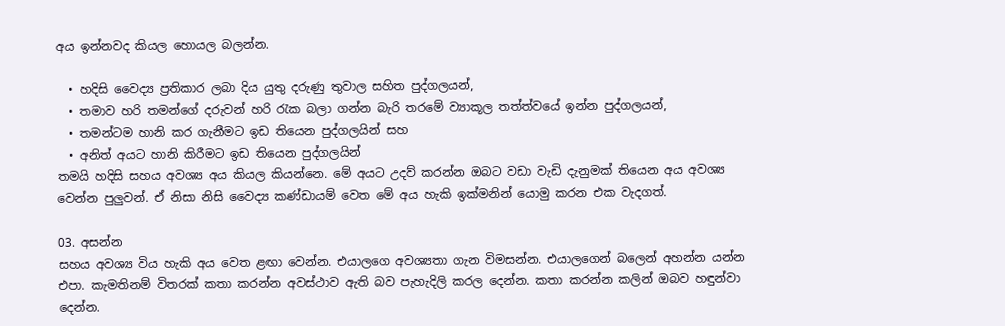අය ඉන්නවද කියල හොයල බලන්න.

  • හදිසි වෛද්‍ය ප්‍රතිකාර ලබා දිය යුතු දරුණු තුවාල සහිත පුද්ගලයන්,
  • තමාව හරි තමන්ගේ දරුවන් හරි රැක බලා ගන්න බැරි තරමේ ව්‍යාකූල තත්ත්වයේ ඉන්න පුද්ගලයන්,
  • තමන්ටම හානි කර ගැනීමට ඉඩ තියෙන පුද්ගලයින් සහ
  • අනිත් අයට හානි කිරීමට ඉඩ තියෙන පුද්ගලයින්
තමයි හදිසි සහය අවශ්‍ය අය කියල කියන්නෙ. මේ අයට උදව් කරන්න ඔබට වඩා වැඩි දැනුමක් තියෙන අය අවශ්‍ය වෙන්න පුලුවන්. ඒ නිසා නිසි වෛද්‍ය කණ්ඩායම් වෙත මේ අය හැකි ඉක්මනින් යොමු කරන එක වැදගත්.

03. අසන්න
සහය අවශ්‍ය විය හැකි අය වෙත ළඟා වෙන්න. එයාලගෙ අවශ්‍යතා ගැන විමසන්න. එයාලගෙන් බලෙන් අහන්න යන්න එපා. කැමතිනම් විතරක් කතා කරන්න අවස්ථාව ඇති බව පැහැදිලි කරල දෙන්න. කතා කරන්න කලින් ඔබව හඳුන්වා දෙන්න.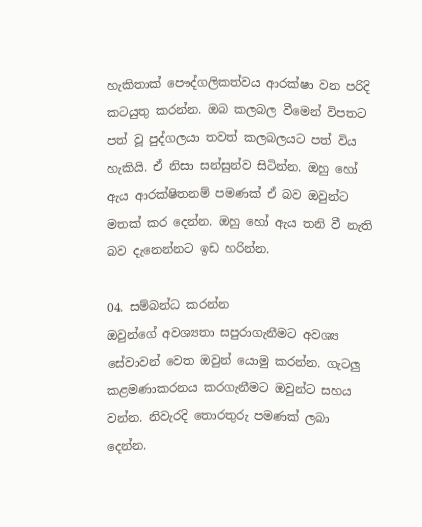හැකිතාක් පෞද්ගලිකත්වය ආරක්ෂා වන පරිදි කටයුතු කරන්න. ඔබ කලබල වීමෙන් විපතට පත් වූ පුද්ගලයා තවත් කලබලයට පත් විය හැකියි. ඒ නිසා සන්සුන්ව සිටින්න. ඔහු හෝ ඇය ආරක්ෂිතනම් පමණක් ඒ බව ඔවුන්ට මතක් කර දෙන්න. ඔහු හෝ ඇය තනි වී නැති බව දැනෙන්නට ඉඩ හරින්න.

04. සම්බන්ධ කරන්න
ඔවුන්ගේ අවශ්‍යතා සපුරාගැනීමට අවශ්‍ය සේවාවන් වෙත ඔවුන් යොමු කරන්න. ගැටලු කළමණාකරනය කරගැනීමට ඔවුන්ට සහය වන්න. නිවැරදි තොරතුරු පමණක් ලබා දෙන්න.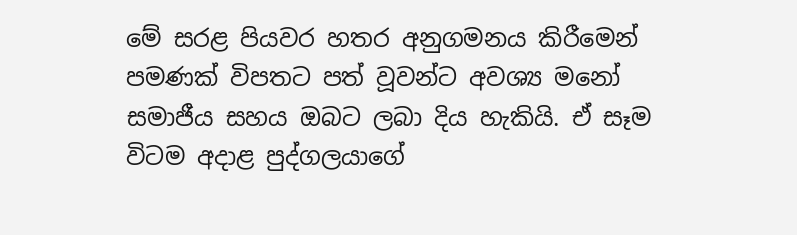මේ සරළ පියවර හතර අනුගමනය කිරීමෙන් පමණක් විපතට පත් වූවන්ට අවශ්‍ය මනෝ සමාජීය සහය ඔබට ලබා දිය හැකියි. ඒ සෑම විටම අදාළ පුද්ගලයාගේ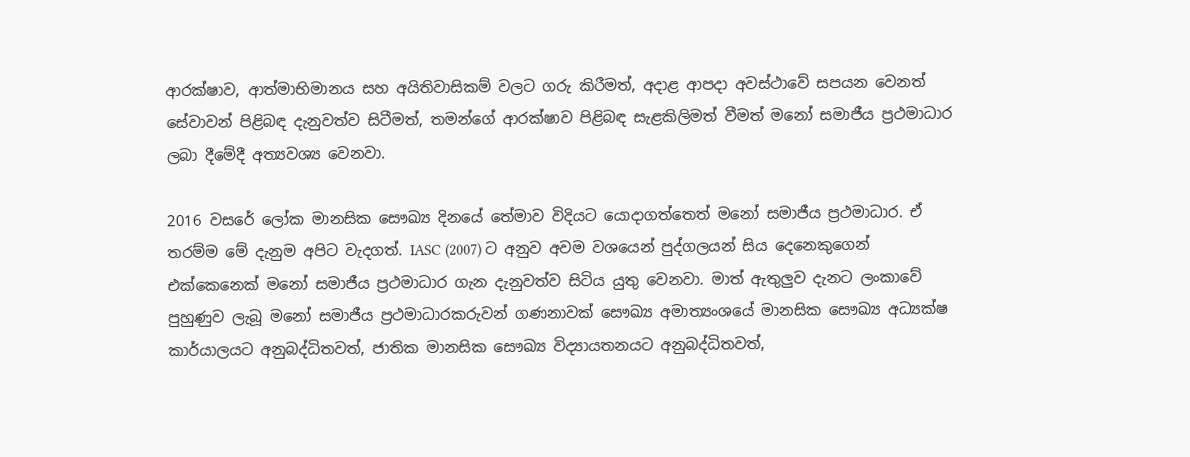ආරක්ෂාව, ආත්මාභිමානය සහ අයිතිවාසිකම් වලට ගරු කිරීමත්, අදාළ ආපදා අවස්ථාවේ සපයන වෙනත් සේවාවන් පිළිබඳ දැනුවත්ව සිටීමත්, තමන්ගේ ආරක්ෂාව පිළිබඳ සැළකිලිමත් වීමත් මනෝ සමාජීය ප්‍රථමාධාර ලබා දීමේදී අත්‍යවශ්‍ය වෙනවා.

2016 වසරේ ‍ලෝක මානසික සෞඛ්‍ය දිනයේ තේමාව විදියට යොදාගත්තෙත් මනෝ සමාජීය ප්‍රථමාධාර. ඒ තරම්ම මේ දැනුම අපිට වැදගත්. IASC (2007) ට අනුව අවම වශයෙන් පුද්ගලයන් සිය දෙනෙකුගෙන් එක්කෙනෙක් මනෝ සමාජීය ප්‍රථමාධාර ගැන දැනුවත්ව සිටිය යුතු වෙනවා. මාත් ඇතුලුව දැනට ලංකාවේ පුහුණුව ලැබූ මනෝ සමාජීය ප්‍රථමාධාරකරුවන් ගණනාවක් සෞඛ්‍ය අමාත්‍යංශයේ මානසික සෞඛ්‍ය අධ්‍යක්ෂ කාර්යාලයට අනුබද්ධිතවත්, ජාතික මානසික සෞඛ්‍ය විද්‍යායතනයට අනුබද්ධිතවත්,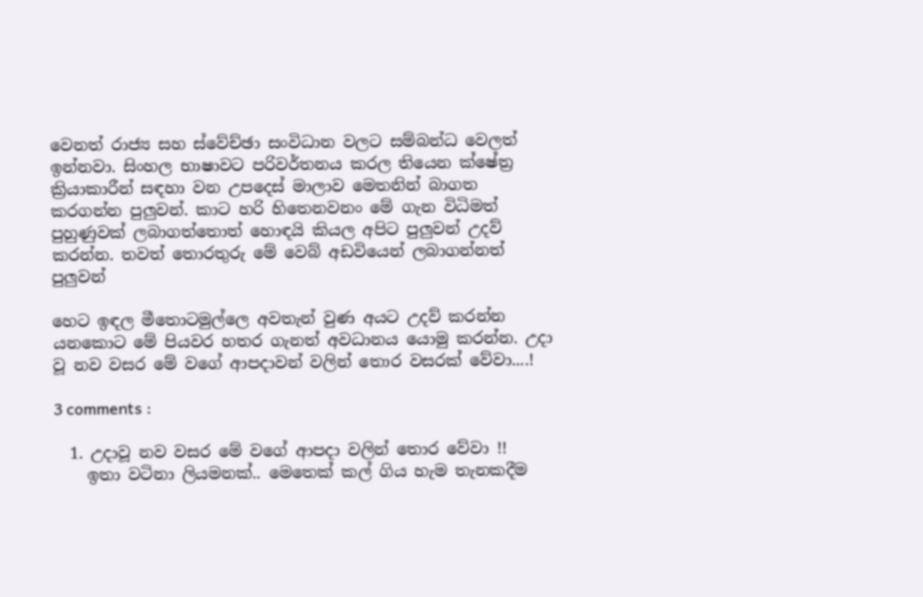වෙනත් රාජ්‍ය සහ ස්වේච්ඡා සංවිධාන වලට සම්බන්ධ වෙලත් ඉන්නවා. සිංහල භාෂාවට පරිවර්තනය කරල තියෙන ක්ෂේත්‍ර ක්‍රියාකාරීන් සඳහා වන උපදෙස් මාලාව මෙතනින් බාගත කරගන්න පුලුවන්. කාට හරි හිතෙනවනං මේ ගැන විධිමත් පුහුණුවක් ලබාගත්තොත් හොඳයි කියල අපිට පුලුවන් උදව් කරන්න. තවත් තොරතුරු මේ වෙබ් අඩවියෙන් ලබාගන්නත් පුලුවන්

හෙට ඉඳල මීතොටමුල්ලෙ අවතැන් වුණ අයට උදව් කරන්න යනකොට මේ පියවර හතර ගැනත් අවධානය යොමු කරන්න. උදා වූ නව වසර මේ වගේ ආපදාවන් වලින් තොර වසරක් වේවා....!

3 comments :

  1. උදාවූ නව වසර මේ වගේ ආපදා වලින් තොර වේවා !!
    ඉතා වටිනා ලියමනක්.. මෙතෙක් කල් ගිය හැම තැනකදීම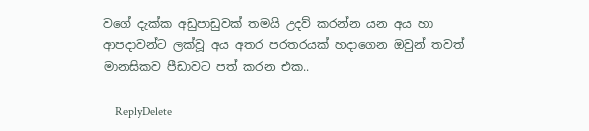වගේ දැක්ක අඩුපාඩුවක් තමයි උදව් කරන්න යන අය හා ආපදාවන්ට ලක්වූ අය අතර පරතරයක් හදාගෙන ඔවුන් තවත් මානසිකව පීඩාවට පත් කරන එක..

    ReplyDelete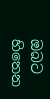ඔබට හිතෙන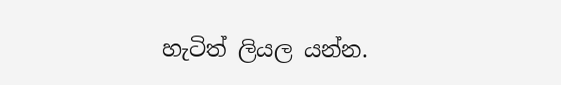හැටිත් ලියල යන්න.